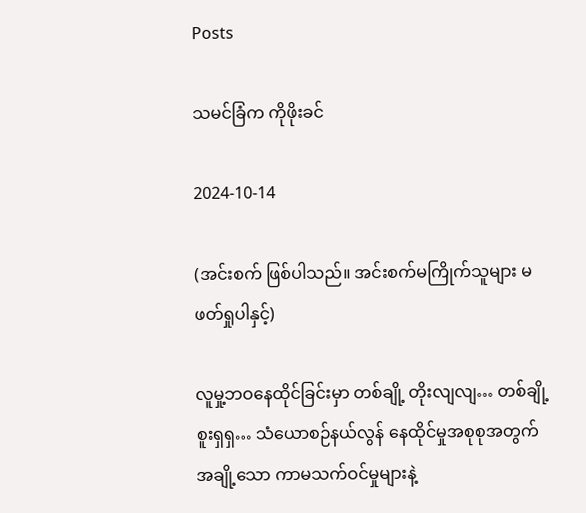Posts

သမင်ခြံက ကိုဖိုးခင်

2024-10-14

(အင်းစက် ဖြစ်ပါသည်။ အင်းစက်မကြိုက်သူများ မဖတ်ရှုပါနှင့်)

လူမှု့ဘဝနေထိုင်ခြင်းမှာ တစ်ချို့ တိုးလျလျ… တစ်ချို့ စူးရှရှ… သံယောစဉ်နယ်လွန် နေထိုင်မှုအစုစုအတွက် အချို့သော ကာမသက်ဝင်မှုများနဲ့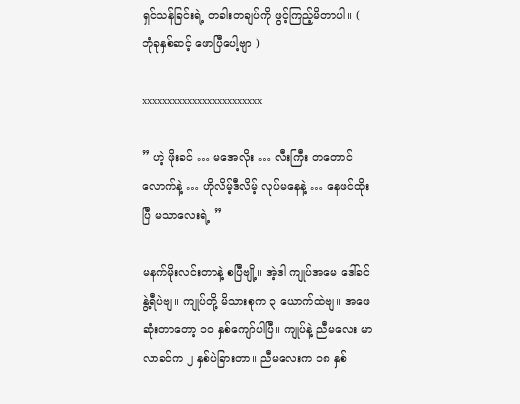ရှင်သန်ခြင်းရဲ့ တခါးတချပ်ကို ဖွင့်ကြည့်မိတာပါ။ ( ဘုံခုနှစ်ဆင့် ဖောပြီပေါ့ဗျာ )

xxxxxxxxxxxxxxxxxxxxxxxx

” ဟဲ့ ဖိုးခင် … မအေလိုး … လီးကြီး တတောင်လောက်နဲ့ … ဟိုလိမ့်ဒီလိမ့် လုပ်မနေနဲ့ … နေဖင်ထိုးပြီ မသာလေးရဲ့ ”

မနက်မိုးလင်းတာနဲ့ စပြီဗျို့။ အဲ့ဒါ ကျုပ်အမေ ဒေါ်ခင်နွဲ့ရီပဲဗျ။ ကျုပ်တို့ မိသားစုက ၃ ယောက်ထဲဗျ။ အဖေဆုံးတာတော့ ၁ဝ နှစ်ကျော်ပါပြီ။ ကျုပ်နဲ့ ညီမလေး မာလာခင်က ၂ နှစ်ပဲခြားတာ။ ညီမလေးက ၁၈ နှစ်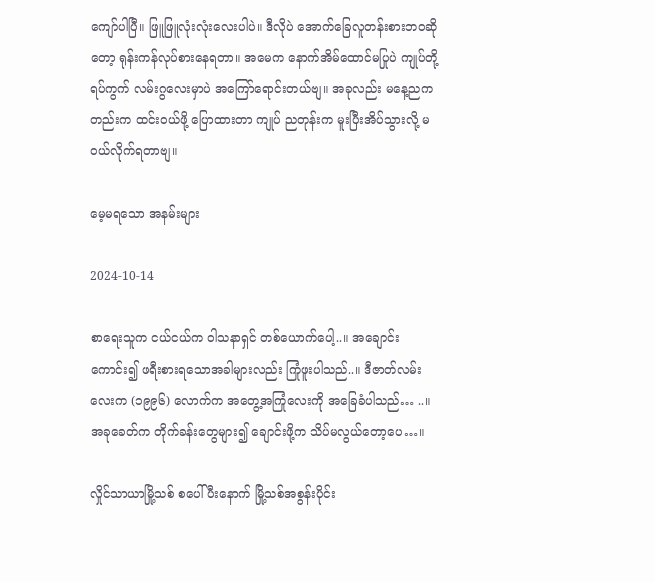ကျော်ပါပြီ။ ဖြူဖြူလုံးလုံးလေးပါပဲ။ ဒီလိုပဲ အောက်ခြေလူတန်းစားဘဝဆိုတော့ ရုန်းကန်လုပ်စားနေရတာ။ အမေက နောက်အိမ်ထောင်မပြုပဲ ကျုပ်တို့ရပ်ကွက် လမ်းဂွလေးမှာပဲ အကြော်ရောင်းတယ်ဗျ။ အခုလည်း မနေ့ညကတည်းက ထင်းဝယ်ဖို့ ပြောထားတာ ကျုပ် ညတုန်းက မူးပြီးအိပ်သွားလို့ မဝယ်လိုက်ရတာဗျ။

မေ့မရသော အနမ်းများ

2024-10-14

စာရေးသူက ငယ်ငယ်က ဝါသနာရှင် တစ်ယောက်ပေါ့..။ အချောင်းကောင်း၍ ဖရီးစားရသောအခါများလည်း ကြုံဖူးပါသည်..။ ဒီဇာတ်လမ်းလေးက (၁၉၉၆) လောက်က အတွေ့အကြုံလေးကို အခြေခံပါသည်… ..။ အခုခေတ်က တိုက်ခန်းတွေများ၍ ချောင်းဖို့က သိပ်မလွယ်တော့ပေ…။

လှိုင်သာယာမြို့သစ် စပေါ်ပီးနောက် မြို့သစ်အစွန်းပိုင်း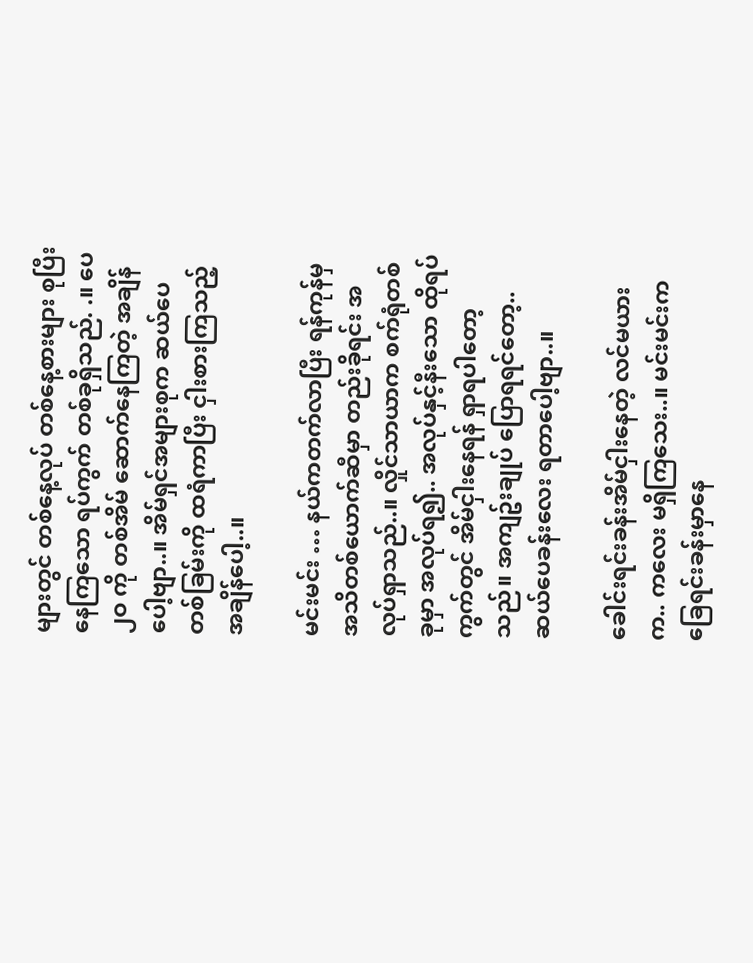များတွင် တစ်နေ့လုပ် တစ်နေ့စားများ စုပြီးနေကြသော ရပ်ကွက် တစ်ခုရှိသည်. .။ ပေ ၂ဝ ကို တစ်အိမ် ဆောက်နေကြတဲ့ အချိန်ပေါ့ဗျာ..။ အိမ်ရှင်အများစုက ဆယ်ပေတစ်ခြမ်းကို ထရံကာပြီး ငှါးစားကြသည့်အချိန်ပေါ့..။

မင်းမင်း … နယ်ကတက်လာပြီး ရန်ကုန်မှ အသိတစ်ယောက်ဆီမှာ တည်းခိုရင်း အလုပ်ရှာသည်..။ လှိုင်သာယာက စက်ရုံတစ်ခုမှာ အလုပ်ရ၍.. အလုပ်နှင့်နီးသော ထိုရပ်ကွက်တွင် အိမ်ငှါးနေရန် ရှာရပါတော့သည်။ အကျဥ်းချုပ် ပြောရရင်တော့.. ဆယ်ပေခန်းလေး ရတာပေါ့ဗျာ..။

ခေါင်းရင်းခန်းအိမ်ငှါးနေတဲ့ လင်မယားက.. ကလေး မရှိကြသေး..။ မင်းမင်းက ခြေရင်းခန်းမှာနေ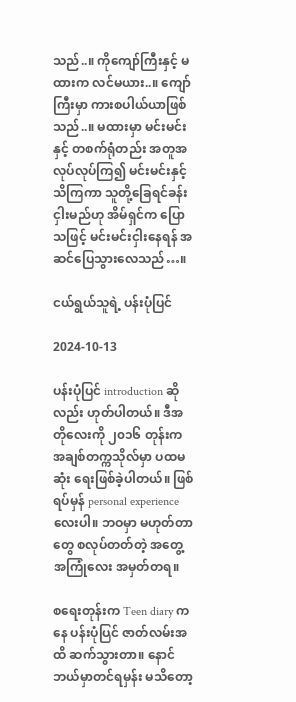သည်..။ ကိုကျော်ကြီးနှင့် မထားက လင်မယား..။ ကျော်ကြီးမှာ ကားစပါယ်ယာဖြစ်သည်..။ မထားမှာ မင်းမင်းနှင့် တစက်ရုံတည်း အတူအလုပ်လုပ်ကြ၍ မင်းမင်းနှင့် သိကြကာ သူတို့ခြေရင်ခန်း ငှါးမည်ဟု အိမ်ရှင်က ပြောသဖြင့် မင်းမင်းငှါးနေရန် အဆင်ပြေသွားလေသည်…။

ငယ်ရွယ်သူရဲ့ ပန်းပုံပြင်

2024-10-13

ပန်းပုံပြင် introduction ဆိုလည်း ဟုတ်ပါတယ်။ ဒီအတိုလေးကို ၂၀၁၆ တုန်းက အချစ်တက္ကသိုလ်မှာ ပထမဆုံး ရေးဖြစ်ခဲ့ပါတယ်။ ဖြစ်ရပ်မှန် personal experience လေးပါ။ ဘဝမှာ မဟုတ်တာတွေ စလုပ်တတ်တဲ့ အတွေ့အကြုံလေး အမှတ်တရ။

စရေးတုန်းက Teen diary ကနေ ပန်းပုံပြင် ဇာတ်လမ်းအထိ ဆက်သွားတာ။ နောင် ဘယ်မှာတင်ရမှန်း မသိတော့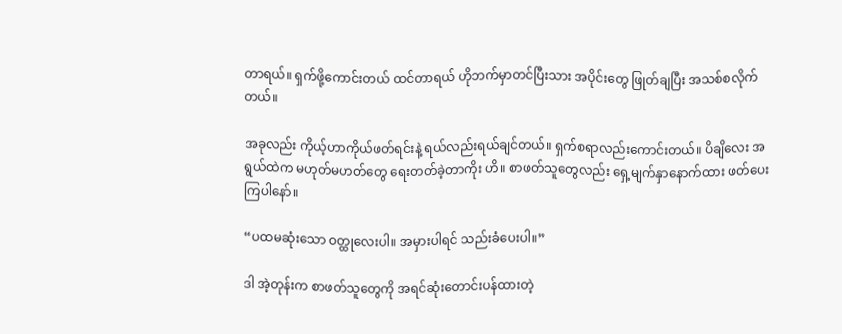တာရယ်။ ရှက်ဖို့ကောင်းတယ် ထင်တာရယ် ဟိုဘက်မှာတင်ပြီးသား အပိုင်းတွေ ဖြုတ်ချပြီး အသစ်စလိုက်တယ်။

အခုလည်း ကိုယ့်ဟာကိုယ်ဖတ်ရင်းနဲ့ ရယ်လည်းရယ်ချင်တယ်။ ရှက်စရာလည်းကောင်းတယ်။ ပိချိလေး အရွယ်ထဲက မဟုတ်မဟတ်တွေ ရေးတတ်ခဲ့တာကိုး ဟိ။ စာဖတ်သူတွေလည်း ရှေ့မျက်နှာနောက်ထား ဖတ်ပေးကြပါနော်။

“ပထမဆုံးသော ဝတ္ထုလေးပါ။ အမှားပါရင် သည်းခံပေးပါ။”

ဒါ အဲ့တုန်းက စာဖတ်သူတွေကို အရင်ဆုံးတောင်းပန်ထားတဲ့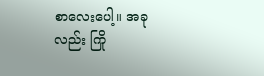စာလေးပေါ့။ အခုလည်း ကြို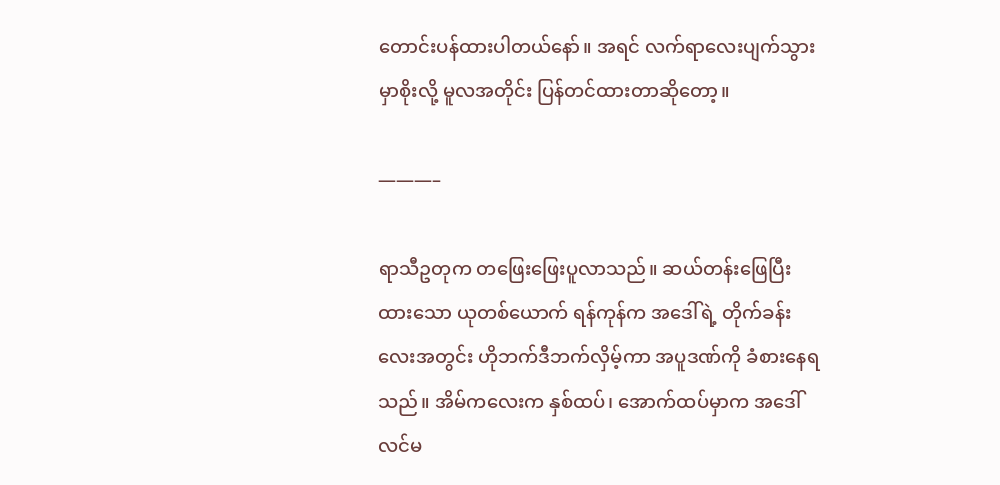တောင်းပန်ထားပါတယ်နော်။ အရင် လက်ရာလေးပျက်သွားမှာစိုးလို့ မူလအတိုင်း ပြန်တင်ထားတာဆိုတော့။

———–

ရာသီဥတုက တဖြေးဖြေးပူလာသည်။ ဆယ်တန်းဖြေပြီးထားသော ယုတစ်ယောက် ရန်ကုန်က အဒေါ်ရဲ့ တိုက်ခန်းလေးအတွင်း ဟိုဘက်ဒီဘက်လှိမ့်ကာ အပူဒဏ်ကို ခံစားနေရသည်။ အိမ်ကလေးက နှစ်ထပ်၊ အောက်ထပ်မှာက အဒေါ်လင်မ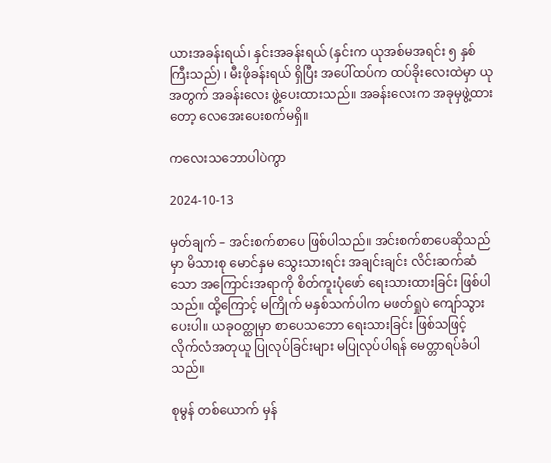ယားအခန်းရယ်၊ နှင်းအခန်းရယ် (နှင်းက ယုအစ်မအရင်း ၅ နှစ်ကြီးသည်) ၊ မီးဖိုခန်းရယ် ရှိပြီး အပေါ်ထပ်က ထပ်ခိုးလေးထဲမှာ ယုအတွက် အခန်းလေး ဖွဲ့ပေးထားသည်။ အခန်းလေးက အခုမှဖွဲ့ထားတော့ လေအေးပေးစက်မရှိ။

ကလေးသဘောပါပဲကွာ

2024-10-13

မှတ်ချက် – အင်းစက်စာပေ ဖြစ်ပါသည်။ အင်းစက်စာပေဆိုသည်မှာ မိသားစု မောင်နှမ သွေးသားရင်း အချင်းချင်း လိင်းဆက်ဆံသော အကြောင်းအရာကို စိတ်ကူးပုံဖော် ရေးသားထားခြင်း ဖြစ်ပါသည်။ ထို့ကြောင့် မကြိုက် မနှစ်သက်ပါက မဖတ်ရှုပဲ ကျော်သွားပေးပါ။ ယခုဝတ္ထုမှာ စာပေသဘော ရေးသားခြင်း ဖြစ်သဖြင့် လိုက်လံအတုယူ ပြုလုပ်ခြင်းများ မပြုလုပ်ပါရန် မေတ္တာရပ်ခံပါသည်။

စုမွန် တစ်ယောက် မှန်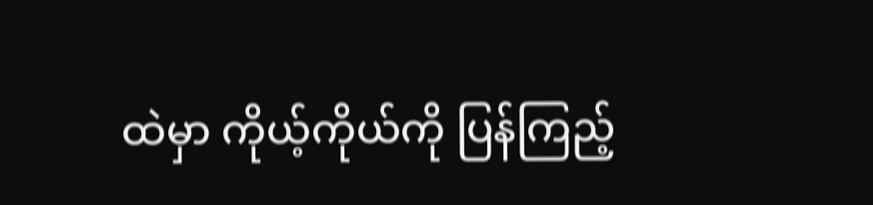ထဲမှာ ကိုယ့်ကိုယ်ကို ပြန်ကြည့်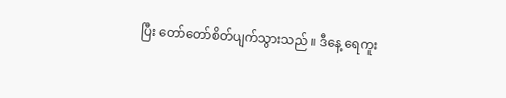ပြီး တော်တော်စိတ်ပျက်သွားသည် ။ ဒီနေ့ ရေကူး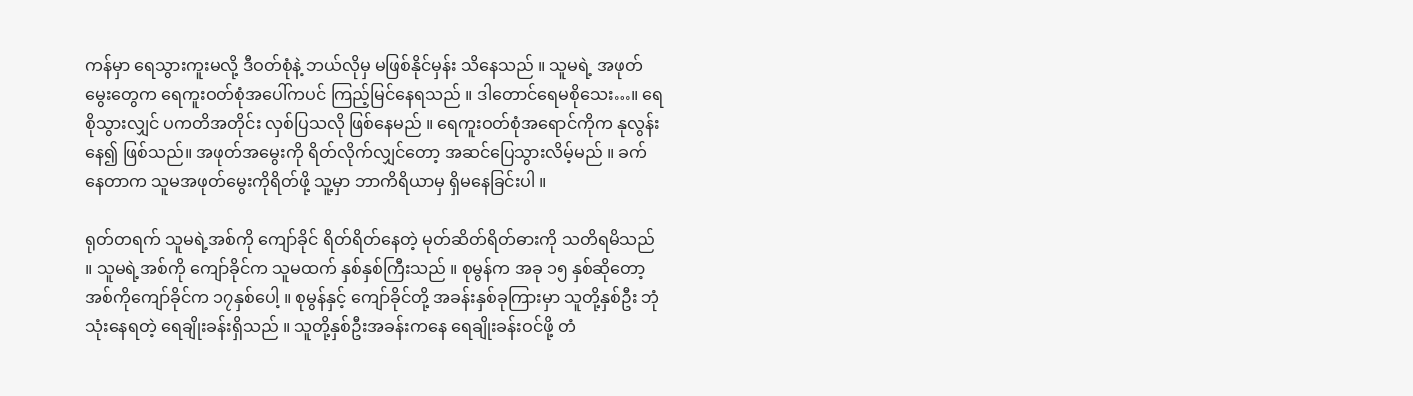ကန်မှာ ရေသွားကူးမလို့ ဒီဝတ်စုံနဲ့ ဘယ်လိုမှ မဖြစ်နိုင်မှန်း သိနေသည် ။ သူမရဲ့ အဖုတ်မွေးတွေက ရေကူးဝတ်စုံအပေါ်ကပင် ကြည့်မြင်နေရသည် ။ ဒါတောင်ရေမစိုသေး…။ ရေစိုသွားလျှင် ပကတိအတိုင်း လှစ်ပြသလို ဖြစ်နေမည် ။ ရေကူးဝတ်စုံအရောင်ကိုက နုလွန်းနေ၍ ဖြစ်သည်။ အဖုတ်အမွေးကို ရိတ်လိုက်လျှင်တော့ အဆင်ပြေသွားလိမ့်မည် ။ ခက်နေတာက သူမအဖုတ်မွေးကိုရိတ်ဖို့ သူ့မှာ ဘာကိရိယာမှ ရှိမနေခြင်းပါ ။

ရုတ်တရက် သူမရဲ့အစ်ကို ကျော်ခိုင် ရိတ်ရိတ်နေတဲ့ မုတ်ဆိတ်ရိတ်ဓားကို သတိရမိသည် ။ သူမရဲ့အစ်ကို ကျော်ခိုင်က သူမထက် နှစ်နှစ်ကြီးသည် ။ စုမွန်က အခု ၁၅ နှစ်ဆိုတော့ အစ်ကိုကျော်ခိုင်က ၁၇နှစ်ပေါ့ ။ စုမွန်နှင့် ကျော်ခိုင်တို့ အခန်းနှစ်ခုကြားမှာ သူတို့နှစ်ဦး ဘုံသုံးနေရတဲ့ ရေချိုးခန်းရှိသည် ။ သူတို့နှစ်ဦးအခန်းကနေ ရေချိုးခန်းဝင်ဖို့ တံ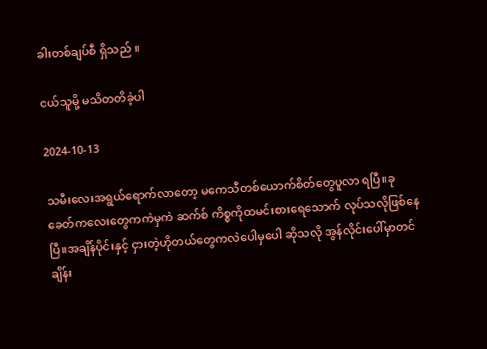ခါးတစ်ချပ်စီ ရှိသည် ။

ငယ်သူမို့ မသိတတိခဲ့ပါ

2024-10-13

သမီးလေးအရွယ်ရောက်လာတော့ မကေသီတစ်ယောက်စိတ်တွေပူလာ ရပြီ။ခုခေတ်ကလေးတွေကကဲမှကဲ ဆက်စ် ကိစ္စကိုထမင်းစားရေသောက် လုပ်သလိုဖြစ်နေပြီ။အချိန်ပိုင်းနှင့် ငှားတဲ့ဟိုတယ်တွေကလဲပေါမှပေါ ဆိုသလို အွန်လိုင်းပေါ်မှာတင်ချိန်း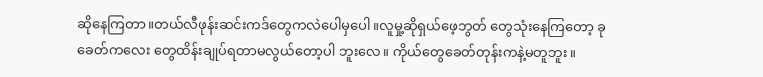ဆိုနေကြတာ။တယ်လီဖုန်းဆင်းကဒ်တွေကလဲပေါမှပေါ။လူမှု့ဆိုရှယ်ဖေ့ဘွတ် တွေသုံးနေကြတော့ ခုခေတ်ကလေး တွေထိန်းချုပ်ရတာမလွယ်တော့ပါ ဘူးလေ။ ကိုယ်တွေခေတ်တုန်းကနဲ့မတူဘူး။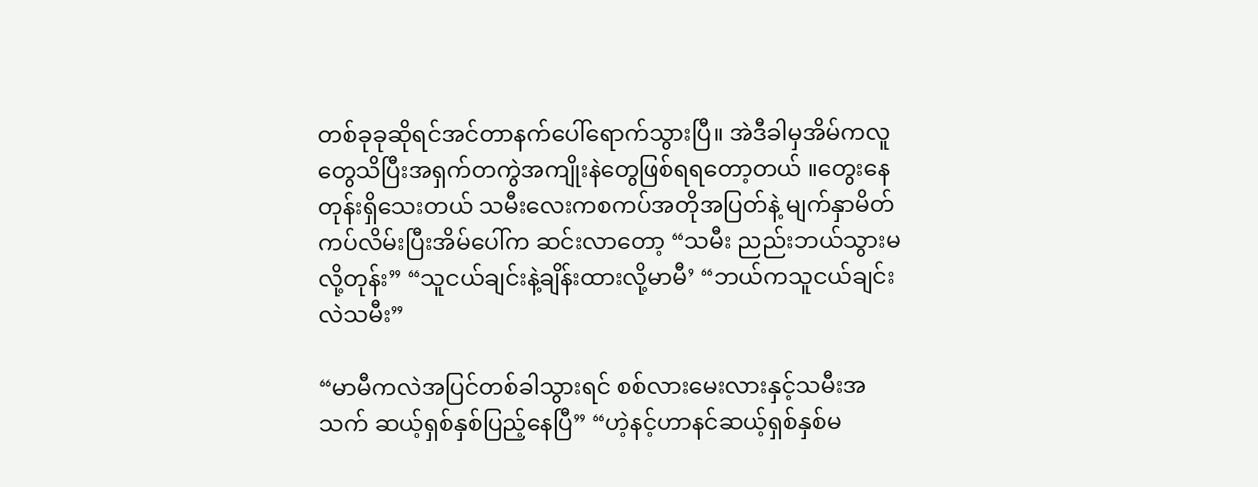တစ်ခုခုဆိုရင်အင်တာနက်ပေါ်ရောက်သွားပြီ။ အဲဒီခါမှအိမ်ကလူတွေသိပြီးအရှက်တကွဲအကျိုးနဲတွေဖြစ်ရရတော့တယ် ။တွေးနေတုန်းရှိသေးတယ် သမီးလေးကစကပ်အတိုအပြတ်နဲ့ မျက်နှာမိတ်ကပ်လိမ်းပြီးအိမ်ပေါ်က ဆင်းလာတော့ “သမီး ညည်းဘယ်သွားမလို့တုန်း” “သူငယ်ချင်းနဲ့ချိန်းထားလို့မာမီ’ “ဘယ်ကသူငယ်ချင်းလဲသမီး”

“မာမီကလဲအပြင်တစ်ခါသွားရင် စစ်လားမေးလားနှင့်သမီးအသက် ဆယ့်ရှစ်နှစ်ပြည့်နေပြီ” “ဟဲ့နင့်ဟာနင်ဆယ့်ရှစ်နှစ်မ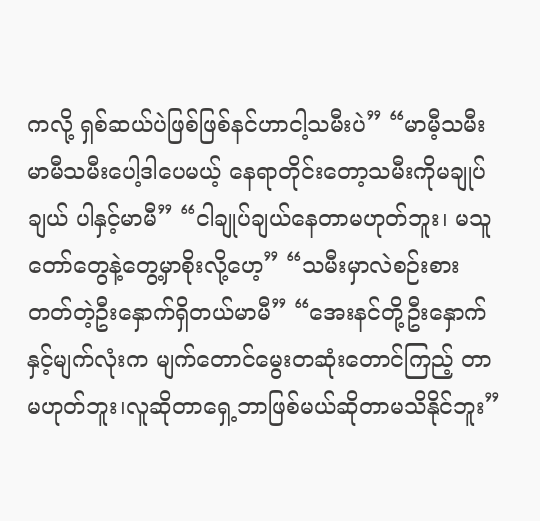ကလို့ ရှစ်ဆယ်ပဲဖြစ်ဖြစ်နင်ဟာငါ့သမီးပဲ” “မာမီ့သမီးမာမီသမီးပေါ့ဒါပေမယ့် နေရာတိုင်းတော့သမီးကိုမချုပ်ချယ် ပါနှင့်မာမီ” “ငါချုပ်ချယ်နေတာမဟုတ်ဘူး၊ မသူတော်တွေနဲ့တွေ့မှာစိုးလို့ဟေ့” “သမီးမှာလဲစဉ်းစားတတ်တဲ့ဦးနှောက်ရှိတယ်မာမီ” “အေးနင်တို့ဦးနှောက်နှင့်မျက်လုံးက မျက်တောင်မွေးတဆုံးတောင်ကြည့် တာမဟုတ်ဘူး၊လူဆိုတာရှေ့ဘာဖြစ်မယ်ဆိုတာမသိနိုင်ဘူး”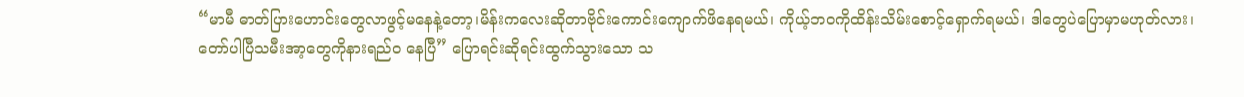“မာမီ ဓာတ်ပြားဟောင်းတွေလာဖွင့်မနေနဲ့တော့၊မိန်းကလေးဆိုတာဗိုင်းကောင်းကျောက်ဖိနေရမယ်၊ ကိုယ့်ဘဝကိုထိန်းသိမ်းစောင့်ရှောက်ရမယ်၊ ဒါတွေပဲပြောမှာမဟုတ်လား၊ တော်ပါပြီသမီးအာ့တွေကိုနားရည်ဝ နေပြီ” ပြောရင်းဆိုရင်းထွက်သွားသော သ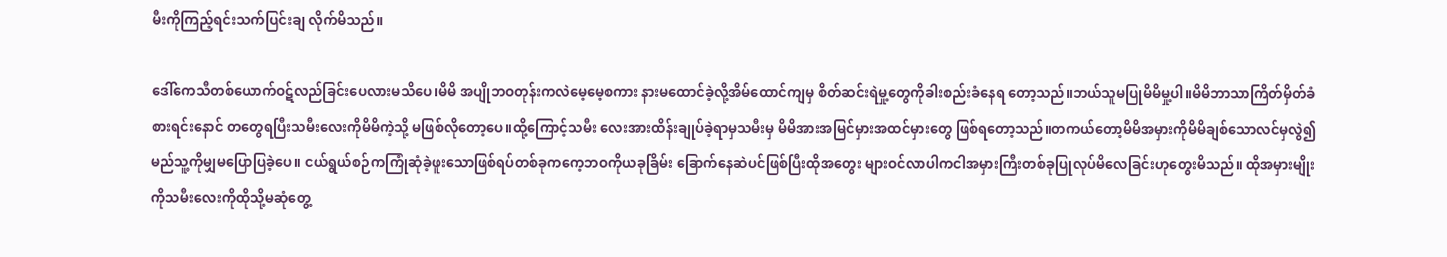မီးကိုကြည့်ရင်းသက်ပြင်းချ လိုက်မိသည်။

ဒေါ်ကေသီတစ်ယောက်ဝဋ်လည်ခြင်းပေလားမသိပေ၊မိမိ အပျိုဘဝတုန်းကလဲမေ့မေ့စကား နားမထောင်ခဲ့လို့အိမ်ထောင်ကျမှ စိတ်ဆင်းရဲမှု့တွေကိုခါးစည်းခံနေရ တော့သည်။ဘယ်သူမပြုမိမိမှု့ပါ။မိမိဘာသာကြိတ်မှိတ်ခံစားရင်းနောင် တတွေရပြီးသမီးလေးကိုမိမိကဲ့သို့ မဖြစ်လိုတော့ပေ။ထို့ကြောင့်သမီး လေးအားထိန်းချုပ်ခဲ့ရာမှသမီးမှ မိမိအားအမြင်မှားအထင်မှားတွေ ဖြစ်ရတော့သည်။တကယ်တော့မိမိအမှားကိုမိမိချစ်သောလင်မှလွဲ၍ မည်သူ့ကိုမျှမပြောပြခဲ့ပေ။ ငယ်ရွယ်စဉ်ကကြုံဆုံခဲ့ဖူးသောဖြစ်ရပ်တစ်ခုကကေ့ဘဝကိုယခုခြိမ်း ခြောက်နေဆဲပင်ဖြစ်ပြီးထိုအတွေး များဝင်လာပါကငါအမှားကြီးတစ်ခုပြုလုပ်မိလေခြင်းဟုတွေးမိသည်။ ထိုအမှားမျိုးကိုသမီးလေးကိုထိုသို့မဆုံတွေ့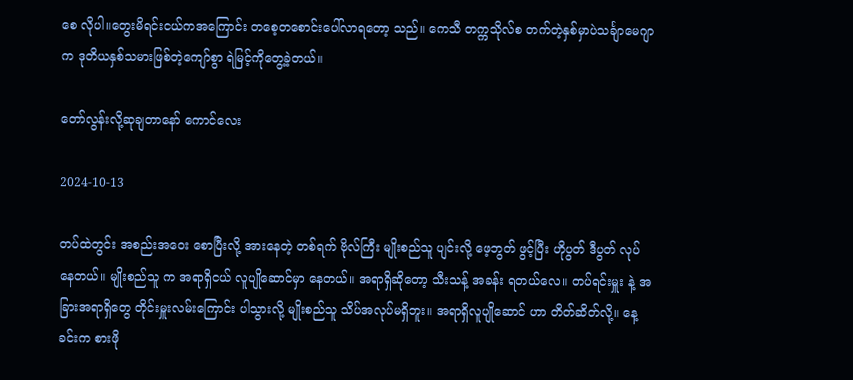စေ လိုပါ။တွေးမိရင်းငယ်ကအကြောင်း တစေ့တစောင်းပေါ်လာရတော့ သည်။ ကေသီ တက္ကသိုလ်စ တက်တဲ့နှစ်မှာပဲသင်္ချာမေဂျာက ဒုတိယနှစ်သမားဖြစ်တဲ့ကျော်စွာ ရဲမြင့်ကိုတွေ့ခဲ့တယ်။

တော်လွန်းလို့ဆုချတာနော် ကောင်လေး

2024-10-13

တပ်ထဲတွင်း အစည်းအဝေး စောပြီးလို့ အားနေတဲ့ တစ်ရက် ဗိုလ်ကြီး မျိုးစည်သူ ပျင်းလို့ ဖေ့ဘွတ် ဖွင့်ပြီး ဟိုပွတ် ဒီပွတ် လုပ်နေတယ်။ မျိုးစည်သူ က အရာရှိငယ် လူပျိုဆောင်မှာ နေတယ်။ အရာရှိဆိုတော့ သီးသန့် အခန်း ရတယ်လေ။ တပ်ရင်းမှူး နဲ့ အခြားအရာရှိတွေ တိုင်းမှူးလမ်းကြောင်း ပါသွားလို့ မျိုးစည်သူ သိပ်အလုပ်မရှိဘူး။ အရာရှိလူပျိုဆောင် ဟာ တိတ်ဆိတ်လို့။ နေ့ခင်းက စားဖို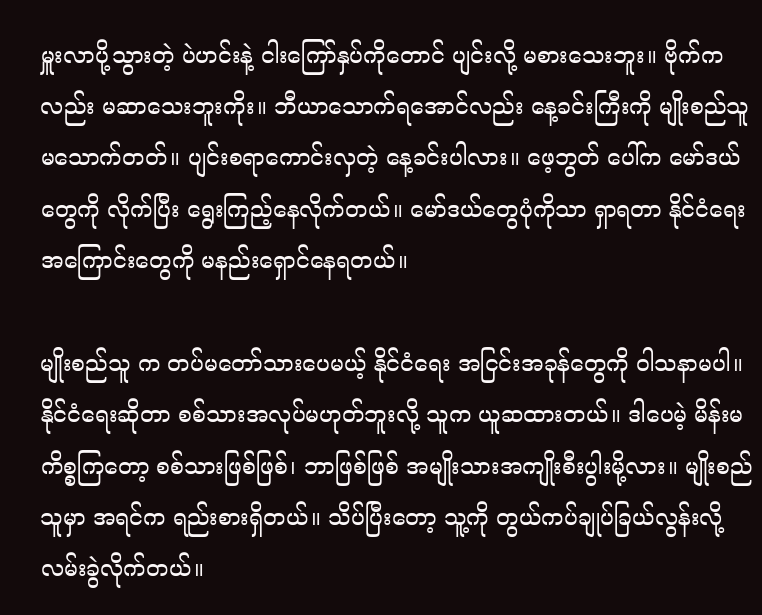မှူးလာပို့သွားတဲ့ ပဲဟင်းနဲ့ ငါးကြော်နှပ်ကိုတောင် ပျင်းလို့ မစားသေးဘူး။ ဗိုက်ကလည်း မဆာသေးဘူးကိုး။ ဘီယာသောက်ရအောင်လည်း နေ့ခင်းကြီးကို မျိုးစည်သူ မသောက်တတ်။ ပျင်းစရာကောင်းလှတဲ့ နေ့ခင်းပါလား။ ဖေ့ဘွတ် ပေါ်က မော်ဒယ်တွေကို လိုက်ပြီး ရွေးကြည့်နေလိုက်တယ်။ မော်ဒယ်တွေပုံကိုသာ ရှာရတာ နိုင်ငံရေး အကြောင်းတွေကို မနည်းရှောင်နေရတယ်။

မျိုးစည်သူ က တပ်မတော်သားပေမယ့် နိုင်ငံရေး အငြင်းအခုန်တွေကို ဝါသနာမပါ။ နိုင်ငံရေးဆိုတာ စစ်သားအလုပ်မဟုတ်ဘူးလို့ သူက ယူဆထားတယ်။ ဒါပေမဲ့ မိန်းမကိစ္စကြတော့ စစ်သားဖြစ်ဖြစ်၊ ဘာဖြစ်ဖြစ် အမျိုးသားအကျိုးစီးပွါးမို့လား။ မျိုးစည်သူမှာ အရင်က ရည်းစားရှိတယ်။ သိပ်ပြီးတော့ သူ့ကို တွယ်ကပ်ချုပ်ခြယ်လွန်းလို့ လမ်းခွဲလိုက်တယ်။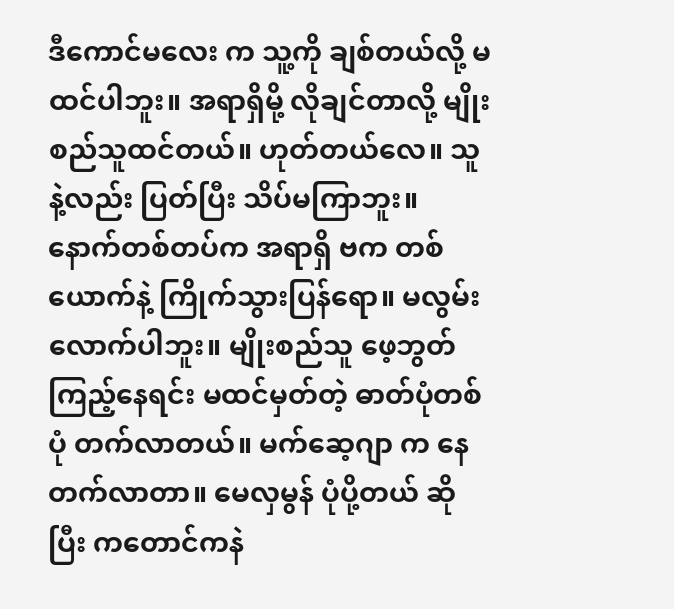ဒီကောင်မလေး က သူ့ကို ချစ်တယ်လို့ မထင်ပါဘူး။ အရာရှိမို့ လိုချင်တာလို့ မျိုးစည်သူထင်တယ်။ ဟုတ်တယ်လေ။ သူနဲ့လည်း ပြတ်ပြီး သိပ်မကြာဘူး။ နောက်တစ်တပ်က အရာရှိ ဗက တစ်ယောက်နဲ့ ကြိုက်သွားပြန်ရော။ မလွမ်းလောက်ပါဘူး။ မျိုးစည်သူ ဖေ့ဘွတ် ကြည့်နေရင်း မထင်မှတ်တဲ့ ဓာတ်ပုံတစ်ပုံ တက်လာတယ်။ မက်ဆေ့ဂျာ က နေတက်လာတာ။ မေလှမွန် ပုံပို့တယ် ဆိုပြီး ကတောင်ကနဲ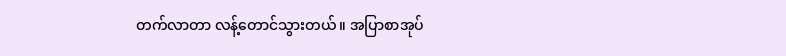တက်လာတာ လန့်တောင်သွားတယ်။ အပြာစာအုပ်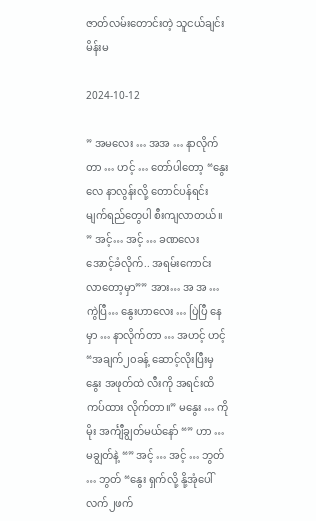ဇာတ်လမ်းတောင်းတဲ့ သူငယ်ချင်းမိန်းမ

2024-10-12

” အမလေး … အအ … နာလိုက်တာ … ဟင့် … တော်ပါတော့ “နွေးလေ နာလွန်းလို့ တောင်ပန်ရင်း မျက်ရည်တွေပါ စီးကျလာတယ်။ ” အင့်… အင့် … ခဏလေး အောင့်ခံလိုက်.. အရမ်းကောင်း လာတော့မှာ”” အား… အ အ … ကွဲပြီ… နွေးဟာလေး … ပြဲပြီ နေမှာ … နာလိုက်တာ … အဟင့် ဟင့် “အချက်၂၀ခန့် ဆောင့်လိုးပြီးမှ နွေး အဖုတ်ထဲ လီးကို အရင်းထိ ကပ်ထား လိုက်တာ။” မနွေး … ကိုမိုး အင်္ကျီချွတ်မယ်နော် “” ဟာ … မချွတ်နဲ့ “” အင့် … အင့် … ဘွတ် … ဘွတ် “နွေး ရှက်လို့ နို့အုံပေါ် လက်၂ဖက်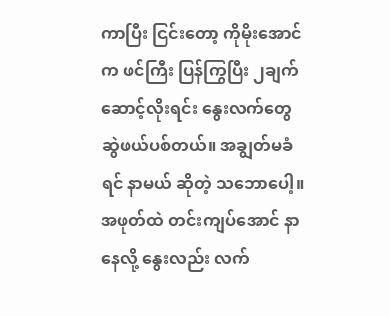ကာပြီး ငြင်းတော့ ကိုမိုးအောင် က ဖင်ကြီး ပြန်ကြွပြီး ၂ချက် ဆောင့်လိုးရင်း နွေးလက်တွေ ဆွဲဖယ်ပစ်တယ်။ အချွတ်မခံရင် နာမယ် ဆိုတဲ့ သဘောပေါ့။ အဖုတ်ထဲ တင်းကျပ်အောင် နာနေလို့ နွေးလည်း လက်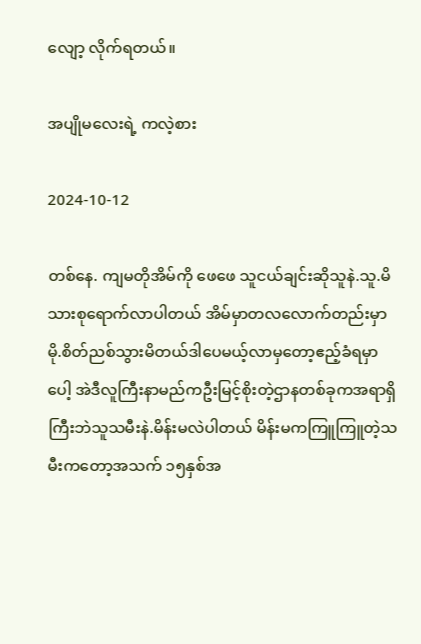လျော့ လိုက်ရတယ်။

အပျိုမလေးရဲ့ ကလဲ့စား

2024-10-12

တစ်နေ. ကျမတိုအိမ်ကို ဖေဖေ သူငယ်ချင်းဆိုသူနဲ.သူ.မိသားစုရောက်လာပါတယ် အိမ်မှာတလလောက်တည်းမှာမို.စိတ်ညစ်သွားမိတယ်ဒါပေမယ့်လာမှတော့ဧည့်ခံရမှာပေါ့ အဲဒီလူကြီးနာမည်ကဦးမြင့်စိုးတဲ့ဌာနတစ်ခုကအရာရှိကြီးဘဲသူသမီးနဲ.မိန်းမလဲပါတယ် မိန်းမကကြူကြူတဲ့သမီးကတော့အသက် ၁၅နှစ်အ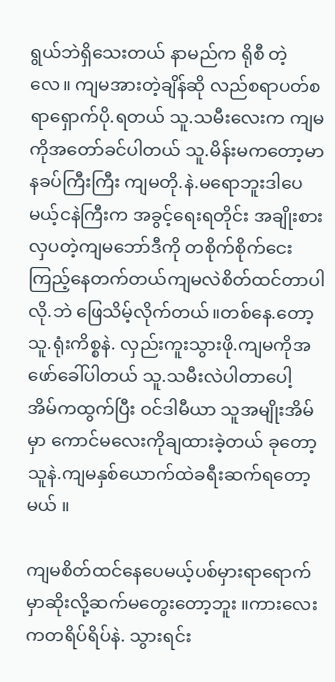ရွယ်ဘဲရှိသေးတယ် နာမည်က ရိုစီ တဲ့လေ။ ကျမအားတဲ့ချိန်ဆို လည်စရာပတ်စရာရှောက်ပို.ရတယ် သူ.သမီးလေးက ကျမကိုအတော်ခင်ပါတယ် သူ.မိန်းမကတော့မာနခပ်ကြီးကြီး ကျမတို.နဲ.မရောဘူးဒါပေမယ့်ငနဲကြီးက အခွင့်ရေးရတိုင်း အချိုးစားလှပတဲ့ကျမဘော်ဒီကို တစိုက်စိုက်ငေးကြည့်နေတက်တယ်ကျမလဲစိတ်ထင်တာပါလို.ဘဲ ဖြေသိမ့်လိုက်တယ်။တစ်နေ.တော့ သူ.ရုံးကိစ္စနဲ. လှည်းကူးသွားဖို.ကျမကိုအဖော်ခေါ်ပါတယ် သူ.သမီးလဲပါတာပေါ့ အိမ်ကထွက်ပြီး ဝင်ဒါမီယာ သူအမျိုးအိမ်မှာ ကောင်မလေးကိုချထားခဲ့တယ် ခုတော့သူနဲ.ကျမနှစ်ယောက်ထဲခရီးဆက်ရတော့မယ် ။

ကျမစိတ်ထင်နေပေမယ့်ပစ်မှားရာရောက်မှာဆိုးလို့ဆက်မတွေးတော့ဘူး ။ကားလေးကတရိပ်ရိပ်နဲ. သွားရင်း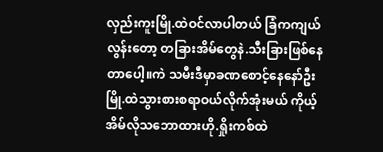လှည်းကူးမြို.ထဲဝင်လာပါတယ် ခြံကကျယ်လွန်းတော့ တခြားအိမ်တွေနဲ.သီးခြားဖြစ်နေတာပေါ့။ကဲ သမီးဒီမှာခဏစောင့်နေနော်ဦး မြို.ထဲသွားစားစရာဝယ်လိုက်အုံးမယ် ကိုယ့်အိမ်လိုသဘောထားဟို.ရှိုးကစ်ထဲ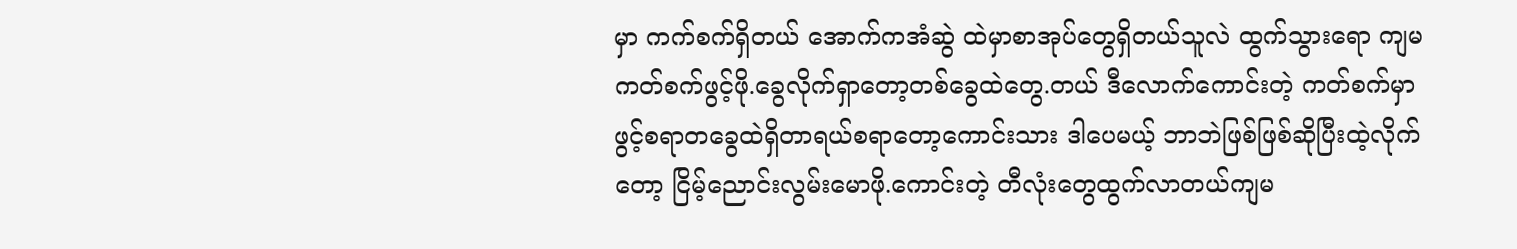မှာ ကက်စက်ရှိတယ် အောက်ကအံဆွဲ ထဲမှာစာအုပ်တွေရှိတယ်သူလဲ ထွက်သွားရော ကျမကတ်စက်ဖွင့်ဖို.ခွေလိုက်ရှာတော့တစ်ခွေထဲတွေ.တယ် ဒီလောက်ကောင်းတဲ့ ကတ်စက်မှာဖွင့်စရာတခွေထဲရှိတာရယ်စရာတော့ကောင်းသား ဒါပေမယ့် ဘာဘဲဖြစ်ဖြစ်ဆိုပြီးထဲ့လိုက်တော့ ငြိမ့်ညောင်းလွမ်းမောဖို.ကောင်းတဲ့ တီလုံးတွေထွက်လာတယ်ကျမ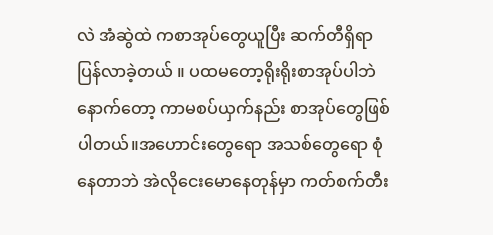လဲ အံဆွဲထဲ ကစာအုပ်တွေယူပြီး ဆက်တီရှိရာပြန်လာခဲ့တယ် ။ ပထမတော့ရိုးရိုးစာအုပ်ပါဘဲ နောက်တော့ ကာမစပ်ယှက်နည်း စာအုပ်တွေဖြစ်ပါတယ်။အဟောင်းတွေရော အသစ်တွေရော စုံနေတာဘဲ အဲလိုငေးမောနေတုန်မှာ ကတ်စက်တီး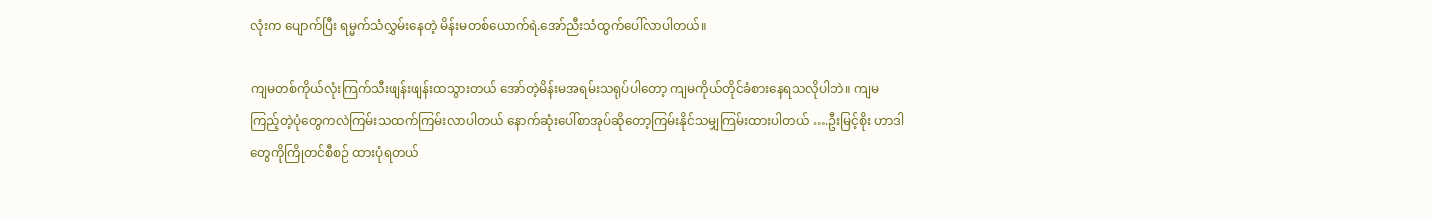လုံးက ပျောက်ပြီး ရမ္မက်သံလွှမ်းနေတဲ့ မိန်းမတစ်ယောက်ရဲ.အော်ညီးသံထွက်ပေါ်လာပါတယ်။

ကျမတစ်ကိုယ်လုံးကြက်သီးဖျန်းဖျန်းထသွားတယ် အော်တဲ့မိန်းမအရမ်းသရုပ်ပါတော့ ကျမကိုယ်တိုင်ခံစားနေရသလိုပါဘဲ။ ကျမကြည့်တဲ့ပုံတွေကလဲကြမ်းသထက်ကြမ်းလာပါတယ် နောက်ဆုံးပေါ်စာအုပ်ဆိုတော့ကြမ်းနိုင်သမျှကြမ်းထားပါတယ် ….ဦးမြင့်စိုး ဟာဒါတွေကိုကြိုတင်စီစဉ် ထားပုံရတယ်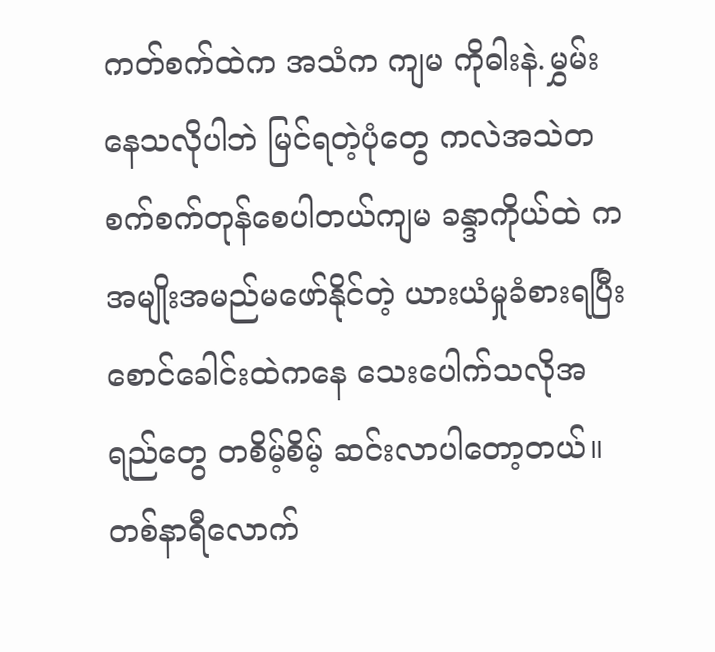ကတ်စက်ထဲက အသံက ကျမ ကိုဓါးနဲ.မွှမ်းနေသလိုပါဘဲ မြင်ရတဲ့ပုံတွေ ကလဲအသဲတစက်စက်တုန်စေပါတယ်ကျမ ခန္ဒာကိုယ်ထဲ ကအမျိုးအမည်မဖော်နိုင်တဲ့ ယားယံမှုခံစားရပြီး စောင်ခေါင်းထဲကနေ သေးပေါက်သလိုအရည်တွေ တစိမ့်စိမ့် ဆင်းလာပါတော့တယ်။ တစ်နာရီလောက်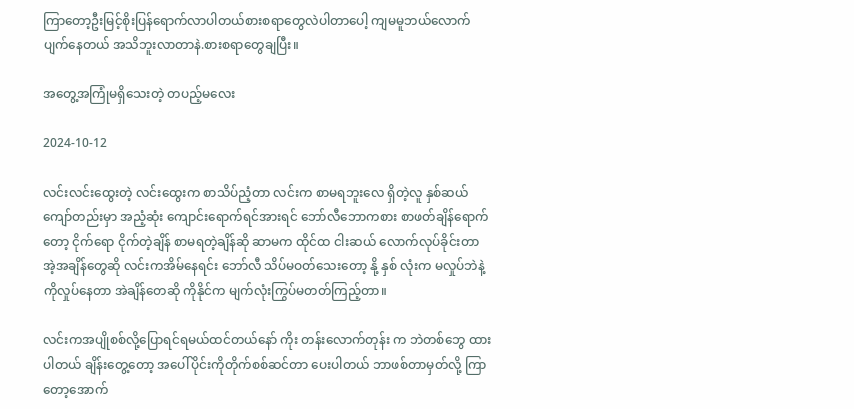ကြာတော့ဦးမြင့်စိုးပြန်ရောက်လာပါတယ်စားစရာတွေလဲပါတာပေါ့ ကျမမူဘယ်လောက်ပျက်နေတယ် အသိဘူးလာတာနဲ.စားစရာတွေချပြီး။

အတွေ့အကြုံမရှိသေးတဲ့ တပည့်မလေး

2024-10-12

လင်းလင်းထွေးတဲ့ လင်းထွေးက စာသိပ်ညံ့တာ လင်းက စာမရဘူးလေ ရှိတဲ့လူ နှစ်ဆယ် ကျော်တည်းမှာ အညံ့ဆုံး ကျောင်းရောက်ရင်အားရင် ဘော်လီဘောကစား စာဖတ်ချိန်ရောက်တော့ ငိုက်ရော ငိုက်တဲ့ချိန် စာမရတဲ့ချိန်ဆို ဆာမက ထိုင်ထ ငါးဆယ် လောက်လုပ်ခိုင်းတာ အဲ့အချိန်တွေဆို လင်းကအိမ်နေရင်း ဘော်လီ သိပ်မဝတ်သေးတော့ နို့ နှစ် လုံးက မလှုပ်ဘဲနဲ့ ကိုလှုပ်နေတာ အဲချိန်တေဆို ကိုနိုင်က မျက်လုံးကြွပ်မတတ်ကြည့်တာ။

လင်းကအပျိုစစ်လို့ပြောရင်ရမယ်ထင်တယ်နော် ကိုး တန်းလောက်တုန်း က ဘဲတစ်ဘွေ ထားပါတယ် ချိန်းတွေ့တော့ အပေါ်ပိုင်းကိုတိုက်စစ်ဆင်တာ ပေးပါတယ် ဘာဖစ်တာမှတ်လို့ ကြာတော့အောက်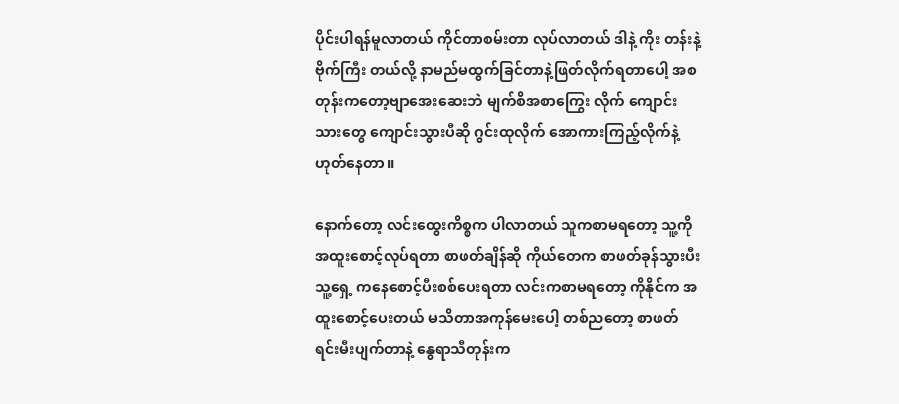ပိုင်းပါရန်မူလာတယ် ကိုင်တာစမ်းတာ လုပ်လာတယ် ဒါနဲ့ ကိုး တန်းနဲ့ ဗိုက်ကြီး တယ်လို့ နာမည်မထွက်ခြင်တာနဲ့ဖြတ်လိုက်ရတာပေါ့ အစတုန်းကတော့ဗျာအေးဆေးဘဲ မျက်စိအစာကြွေး လိုက် ကျောင်းသားတွေ ကျောင်းသွားပီဆို ဂွင်းထုလိုက် အောကားကြည့်လိုက်နဲ့ ဟုတ်နေတာ။

နောက်တော့ လင်းထွေးကိစ္စက ပါလာတယ် သူကစာမရတော့ သူ့ကိုအထူးစောင့်လုပ်ရတာ စာဖတ်ချိန်ဆို ကိုယ်တေက စာဖတ်ခုန်သွားပီး သူ့ရှေ့ ကနေစောင့်ပီးစစ်ပေးရတာ လင်းကစာမရတော့ ကိုနိုင်က အထူးစောင့်ပေးတယ် မသိတာအကုန်မေးပေါ့ တစ်ညတော့ စာဖတ်ရင်းမီးပျက်တာနဲ့ နွေရာသီတုန်းက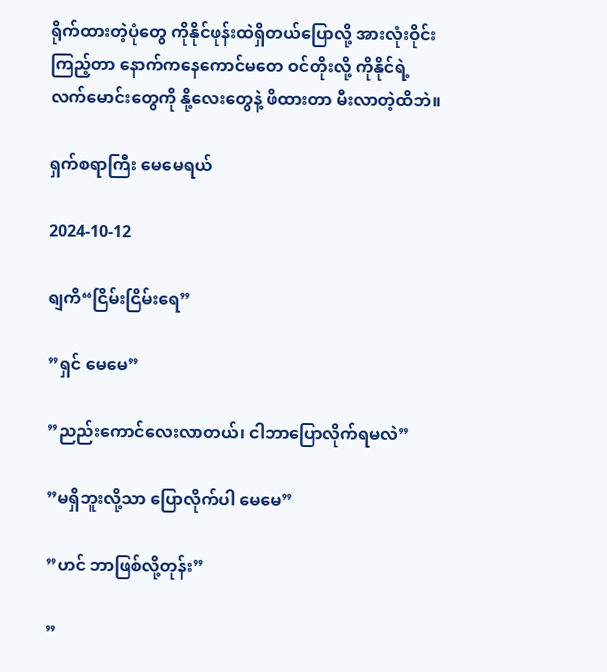ရိုက်ထားတဲ့ပုံတွေ ကိုနိုင်ဖုန်းထဲရှိတယ်ပြောလို့ အားလုံးဝိုင်းကြည့်တာ နောက်ကနေကောင်မတေ ဝင်တိုးလို့ ကိုနိုင်ရဲ့ လက်မောင်းတွေကို နို့လေးတွေနဲ့ ဖိထားတာ မီးလာတဲ့ထိဘဲ။

ရှက်စရာကြီး မေမေရယ်

2024-10-12

ရျကိ“ငြိမ်းငြိမ်းရေ”

”ရှင် မေမေ”

”ညည်းကောင်လေးလာတယ်၊ ငါဘာပြောလိုက်ရမလဲ”

”မရှိဘူးလို့သာ ပြောလိုက်ပါ မေမေ”

”ဟင် ဘာဖြစ်လို့တုန်း”

”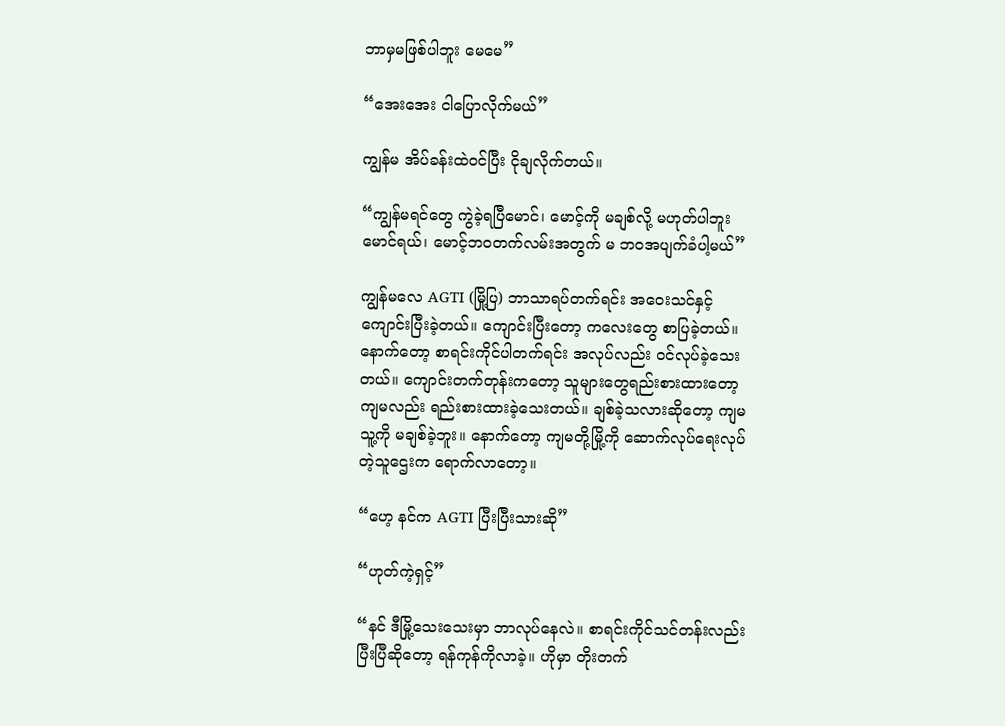ဘာမှမဖြစ်ပါဘူး မေမေ”

“အေးအေး ငါပြောလိုက်မယ်”

ကျွန်မ အိပ်ခန်းထဲဝင်ပြီး ငိုချလိုက်တယ်။

“ကျွန်မရင်တွေ ကွဲခဲ့ရပြီမောင်၊ မောင့်ကို မချစ်လို့ မဟုတ်ပါဘူး မောင်ရယ်၊ မောင့်ဘဝတက်လမ်းအတွက် မ ဘဝအပျက်ခံပါ့မယ်”

ကျွန်မလေ AGTI (မြို့ပြ) ဘာသာရပ်တက်ရင်း အဝေးသင်နှင့် ကျောင်းပြီးခဲ့တယ်။ ကျောင်းပြီးတော့ ကလေးတွေ စာပြခဲ့တယ်။ နောက်တော့ စာရင်းကိုင်ပါတက်ရင်း အလုပ်လည်း ဝင်လုပ်ခဲ့သေးတယ်။ ကျောင်းတက်တုန်းကတော့ သူများတွေရည်းစားထားတော့ ကျမလည်း ရည်းစားထားခဲ့သေးတယ်။ ချစ်ခဲ့သလားဆိုတော့ ကျမ သူ့ကို မချစ်ခဲ့ဘူး။ နောက်တော့ ကျမတို့မြို့ကို ဆောက်လုပ်ရေးလုပ်တဲ့သူဌေးက ရောက်လာတော့။

“ဟေ့ နင်က AGTI ပြီးပြီးသားဆို”

“ဟုတ်ကဲ့ရှင့်”

“နင် ဒီမြို့သေးသေးမှာ ဘာလုပ်နေလဲ။ စာရင်းကိုင်သင်တန်းလည်း ပြီးပြီဆိုတော့ ရန်ကုန်ကိုလာခဲ့။ ဟိုမှာ တိုးတက်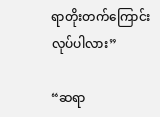ရာတိုးတက်ကြောင်း လုပ်ပါလား”

“ဆရာ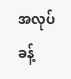အလုပ်ခန့်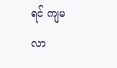ရင် ကျမ လာ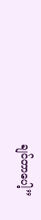ချင်တာပေါ့”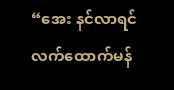“အေး နင်လာရင် လက်ထောက်မန်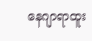နေဂျာရာထူး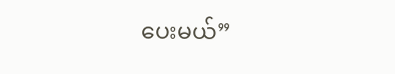ပေးမယ်”